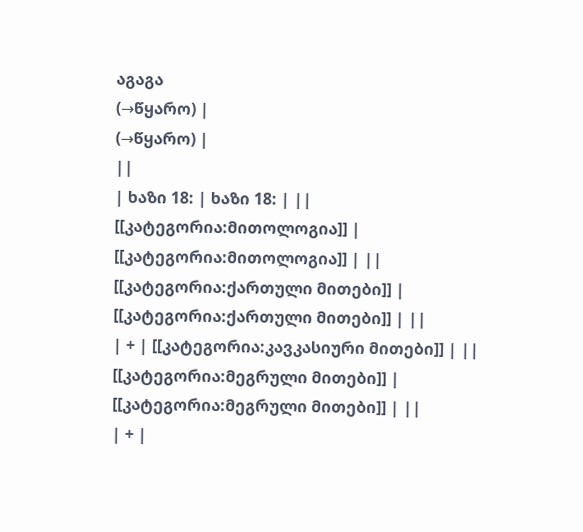აგაგა
(→წყარო) |
(→წყარო) |
||
| ხაზი 18: | ხაზი 18: | ||
[[კატეგორია:მითოლოგია]] | [[კატეგორია:მითოლოგია]] | ||
[[კატეგორია:ქართული მითები]] | [[კატეგორია:ქართული მითები]] | ||
| + | [[კატეგორია:კავკასიური მითები]] | ||
[[კატეგორია:მეგრული მითები]] | [[კატეგორია:მეგრული მითები]] | ||
| + |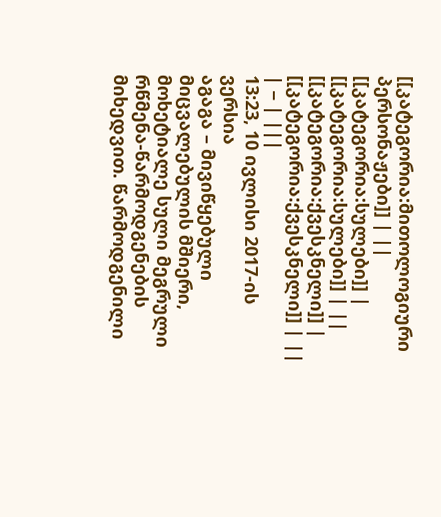[[კატეგორია:მითოლოგიური პერსონაჟები]] | ||
[[კატეგორია:სულები]] | [[კატეგორია:სულები]] | ||
[[კატეგორია:ქვესკნელი]] | [[კატეგორია:ქვესკნელი]] | ||
| − | |||
13:23, 10 ივლისი 2017-ის ვერსია
აგაგა – მივიწყებული მიცვალებულის მშიერი, მოხეტიალე სული მეგრული რწმენა-წარმოდგენების მიხედვით. წარმოდგენილი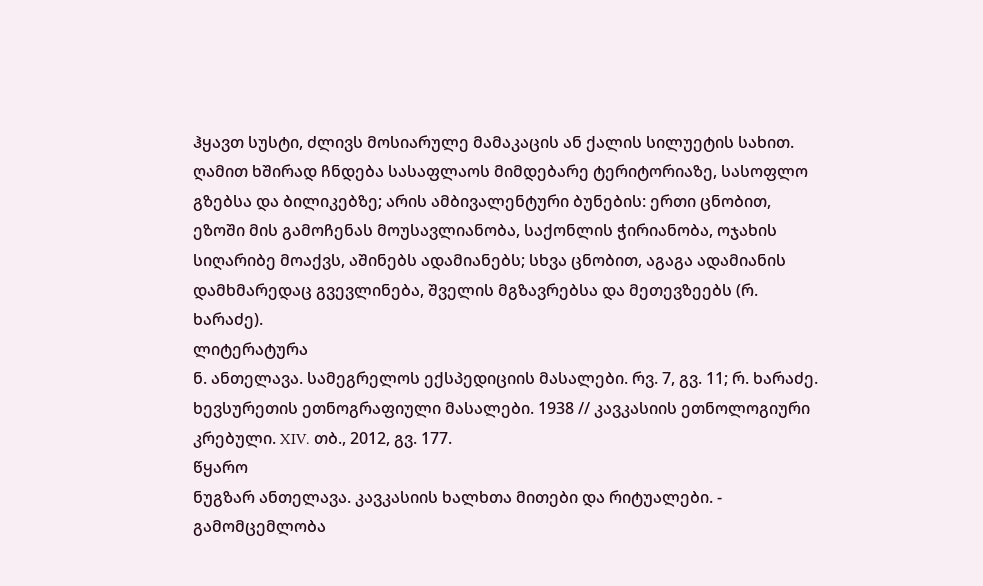ჰყავთ სუსტი, ძლივს მოსიარულე მამაკაცის ან ქალის სილუეტის სახით. ღამით ხშირად ჩნდება სასაფლაოს მიმდებარე ტერიტორიაზე, სასოფლო გზებსა და ბილიკებზე; არის ამბივალენტური ბუნების: ერთი ცნობით, ეზოში მის გამოჩენას მოუსავლიანობა, საქონლის ჭირიანობა, ოჯახის სიღარიბე მოაქვს, აშინებს ადამიანებს; სხვა ცნობით, აგაგა ადამიანის დამხმარედაც გვევლინება, შველის მგზავრებსა და მეთევზეებს (რ. ხარაძე).
ლიტერატურა
ნ. ანთელავა. სამეგრელოს ექსპედიციის მასალები. რვ. 7, გვ. 11; რ. ხარაძე. ხევსურეთის ეთნოგრაფიული მასალები. 1938 // კავკასიის ეთნოლოგიური კრებული. XIV. თბ., 2012, გვ. 177.
წყარო
ნუგზარ ანთელავა. კავკასიის ხალხთა მითები და რიტუალები. - გამომცემლობა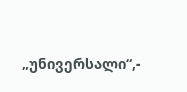„უნივერსალი“,-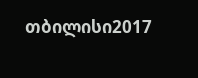თბილისი2017